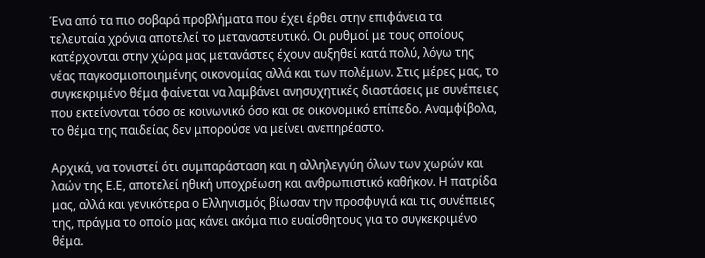Ένα από τα πιο σοβαρά προβλήματα που έχει έρθει στην επιφάνεια τα τελευταία χρόνια αποτελεί το μεταναστευτικό. Οι ρυθμοί με τους οποίους κατέρχονται στην χώρα μας μετανάστες έχουν αυξηθεί κατά πολύ, λόγω της νέας παγκοσμιοποιημένης οικονομίας αλλά και των πολέμων. Στις μέρες μας, το συγκεκριμένο θέμα φαίνεται να λαμβάνει ανησυχητικές διαστάσεις με συνέπειες που εκτείνονται τόσο σε κοινωνικό όσο και σε οικονομικό επίπεδο. Αναμφίβολα, το θέμα της παιδείας δεν μπορούσε να μείνει ανεπηρέαστο.

Αρχικά, να τονιστεί ότι συμπαράσταση και η αλληλεγγύη όλων των χωρών και λαών της Ε.Ε, αποτελεί ηθική υποχρέωση και ανθρωπιστικό καθήκον. Η πατρίδα μας, αλλά και γενικότερα ο Ελληνισμός βίωσαν την προσφυγιά και τις συνέπειες της, πράγμα το οποίο μας κάνει ακόμα πιο ευαίσθητους για το συγκεκριμένο θέμα.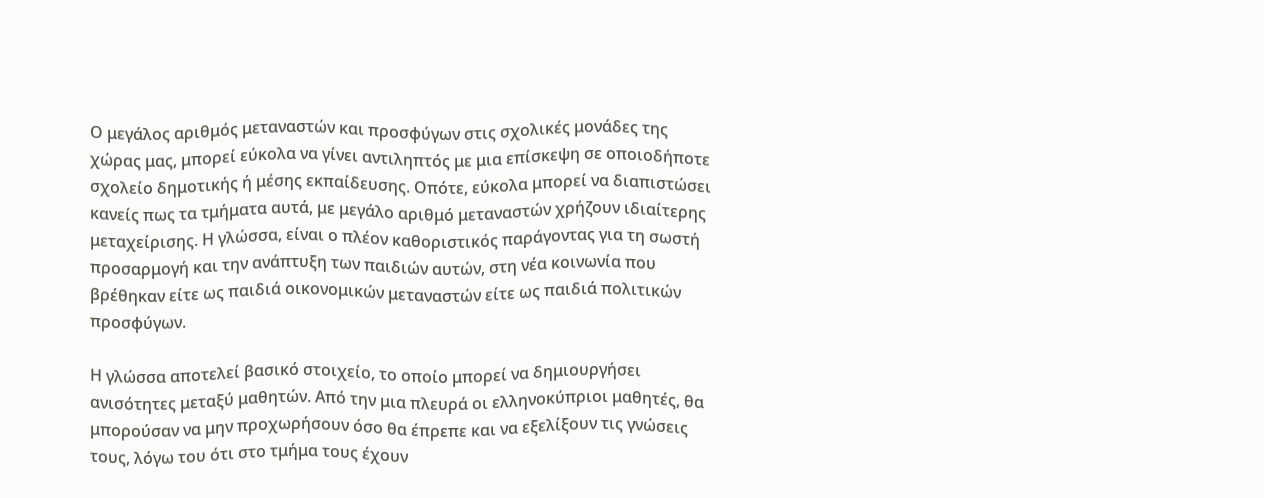Ο μεγάλος αριθμός μεταναστών και προσφύγων στις σχολικές μονάδες της χώρας μας, μπορεί εύκολα να γίνει αντιληπτός με μια επίσκεψη σε οποιοδήποτε σχολείο δημοτικής ή μέσης εκπαίδευσης. Οπότε, εύκολα μπορεί να διαπιστώσει κανείς πως τα τμήματα αυτά, με μεγάλο αριθμό μεταναστών χρήζουν ιδιαίτερης μεταχείρισης. Η γλώσσα, είναι ο πλέον καθοριστικός παράγοντας για τη σωστή προσαρμογή και την ανάπτυξη των παιδιών αυτών, στη νέα κοινωνία που βρέθηκαν είτε ως παιδιά οικονομικών μεταναστών είτε ως παιδιά πολιτικών προσφύγων.

Η γλώσσα αποτελεί βασικό στοιχείο, το οποίο μπορεί να δημιουργήσει ανισότητες μεταξύ μαθητών. Από την μια πλευρά οι ελληνοκύπριοι μαθητές, θα μπορούσαν να μην προχωρήσουν όσο θα έπρεπε και να εξελίξουν τις γνώσεις τους, λόγω του ότι στο τμήμα τους έχουν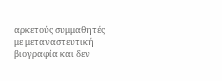αρκετούς συμμαθητές με μεταναστευτική βιογραφία και δεν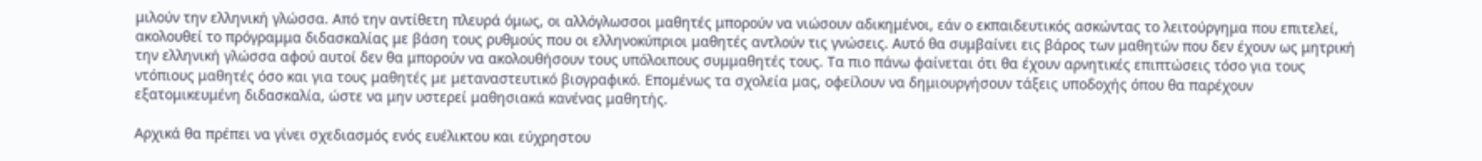μιλούν την ελληνική γλώσσα. Από την αντίθετη πλευρά όμως, οι αλλόγλωσσοι μαθητές μπορούν να νιώσουν αδικημένοι, εάν ο εκπαιδευτικός ασκώντας το λειτούργημα που επιτελεί, ακολουθεί το πρόγραμμα διδασκαλίας με βάση τους ρυθμούς που οι ελληνοκύπριοι μαθητές αντλούν τις γνώσεις. Αυτό θα συμβαίνει εις βάρος των μαθητών που δεν έχουν ως μητρική την ελληνική γλώσσα αφού αυτοί δεν θα μπορούν να ακολουθήσουν τους υπόλοιπους συμμαθητές τους. Τα πιο πάνω φαίνεται ότι θα έχουν αρνητικές επιπτώσεις τόσο για τους ντόπιους μαθητές όσο και για τους μαθητές με μεταναστευτικό βιογραφικό. Επομένως τα σχολεία μας, οφείλουν να δημιουργήσουν τάξεις υποδοχής όπου θα παρέχουν εξατομικευμένη διδασκαλία, ώστε να μην υστερεί μαθησιακά κανένας μαθητής.

Αρχικά θα πρέπει να γίνει σχεδιασμός ενός ευέλικτου και εύχρηστου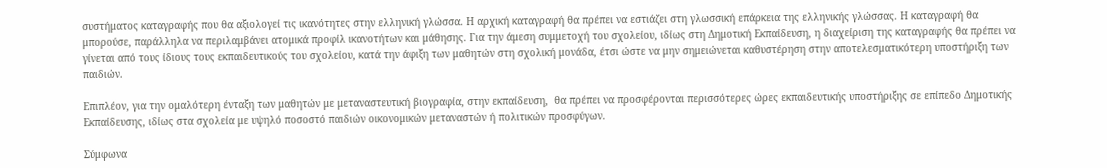συστήματος καταγραφής που θα αξιολογεί τις ικανότητες στην ελληνική γλώσσα. Η αρχική καταγραφή θα πρέπει να εστιάζει στη γλωσσική επάρκεια της ελληνικής γλώσσας. Η καταγραφή θα μπορούσε, παράλληλα να περιλαμβάνει ατομικά προφίλ ικανοτήτων και μάθησης. Για την άμεση συμμετοχή του σχολείου, ιδίως στη Δημοτική Εκπαίδευση, η διαχείριση της καταγραφής θα πρέπει να γίνεται από τους ίδιους τους εκπαιδευτικούς του σχολείου, κατά την άφιξη των μαθητών στη σχολική μονάδα, έτσι ώστε να μην σημειώνεται καθυστέρηση στην αποτελεσματικότερη υποστήριξη των παιδιών.

Επιπλέον, για την ομαλότερη ένταξη των μαθητών με μεταναστευτική βιογραφία, στην εκπαίδευση,  θα πρέπει να προσφέρονται περισσότερες ώρες εκπαιδευτικής υποστήριξης σε επίπεδο Δημοτικής Εκπαίδευσης, ιδίως στα σχολεία με υψηλό ποσοστό παιδιών οικονομικών μεταναστών ή πολιτικών προσφύγων.

Σύμφωνα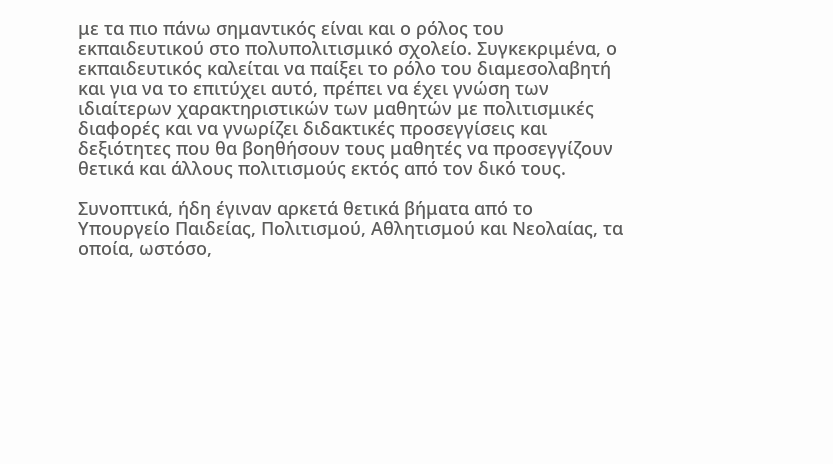με τα πιο πάνω σημαντικός είναι και ο ρόλος του εκπαιδευτικού στο πολυπολιτισμικό σχολείο. Συγκεκριμένα, ο εκπαιδευτικός καλείται να παίξει το ρόλο του διαμεσολαβητή και για να το επιτύχει αυτό, πρέπει να έχει γνώση των ιδιαίτερων χαρακτηριστικών των μαθητών με πολιτισμικές διαφορές και να γνωρίζει διδακτικές προσεγγίσεις και δεξιότητες που θα βοηθήσουν τους μαθητές να προσεγγίζουν θετικά και άλλους πολιτισμούς εκτός από τον δικό τους.

Συνοπτικά, ήδη έγιναν αρκετά θετικά βήματα από το Υπουργείο Παιδείας, Πολιτισμού, Αθλητισμού και Νεολαίας, τα οποία, ωστόσο,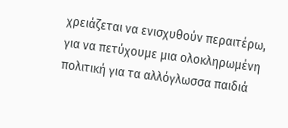χρειάζεται να ενισχυθούν περαιτέρω, για να πετύχουμε μια ολοκληρωμένη πολιτική για τα αλλόγλωσσα παιδιά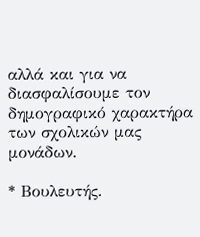αλλά και για να διασφαλίσουμε τον δημογραφικό χαρακτήρα των σχολικών μας μονάδων.

* Βουλευτής.